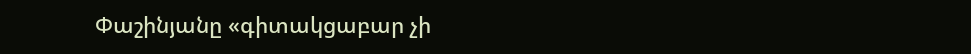Փաշինյանը «գիտակցաբար չի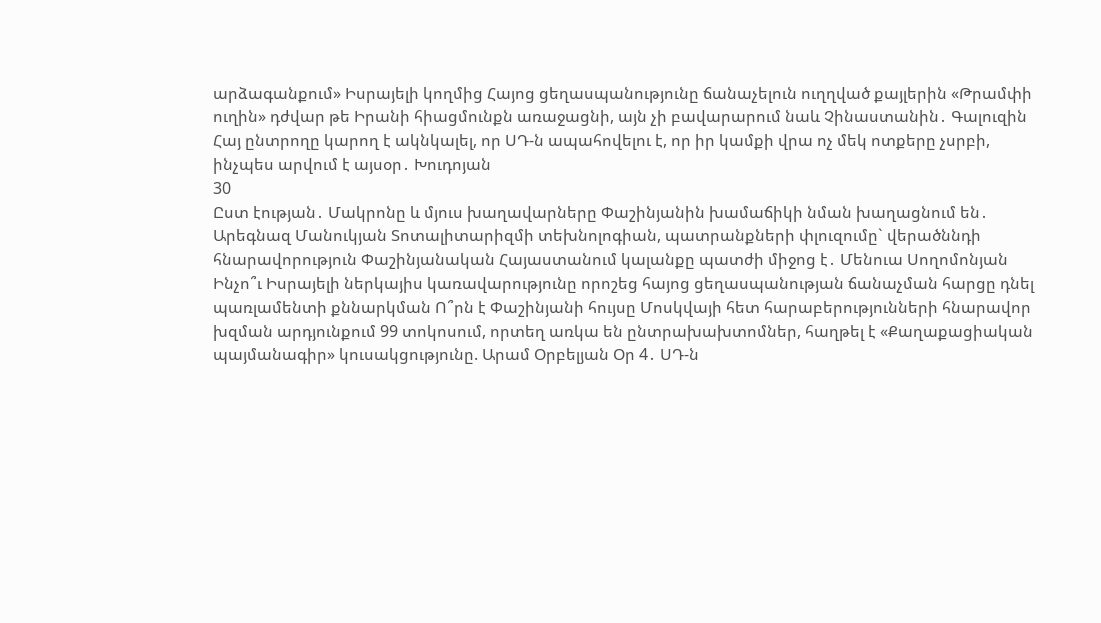արձագանքում» Իսրայելի կողմից Հայոց ցեղասպանությունը ճանաչելուն ուղղված քայլերին «Թրամփի ուղին» դժվար թե Իրանի հիացմունքն առաջացնի, այն չի բավարարում նաև Չինաստանին․ Գալուզին Հայ ընտրողը կարող է ակնկալել, որ ՍԴ-ն ապահովելու է, որ իր կամքի վրա ոչ մեկ ոտքերը չսրբի, ինչպես արվում է այսօր․ Խուդոյան
30
Ըստ էության․ Մակրոնը և մյուս խաղավարները Փաշինյանին խամաճիկի նման խաղացնում են․ Արեգնազ Մանուկյան Տոտալիտարիզմի տեխնոլոգիան, պատրանքների փլուզումը` վերածննդի հնարավորություն Փաշինյանական Հայաստանում կալանքը պատժի միջոց է․ Մենուա Սողոմոնյան Ինչո՞ւ Իսրայելի ներկայիս կառավարությունը որոշեց հայոց ցեղասպանության ճանաչման հարցը դնել պառլամենտի քննարկման Ո՞րն է Փաշինյանի հույսը Մոսկվայի հետ հարաբերությունների հնարավոր խզման արդյունքում 99 տոկոսում, որտեղ առկա են ընտրախախտոմներ, հաղթել է «Քաղաքացիական պայմանագիր» կուսակցությունը. Արամ Օրբելյան Օր 4․ ՍԴ-ն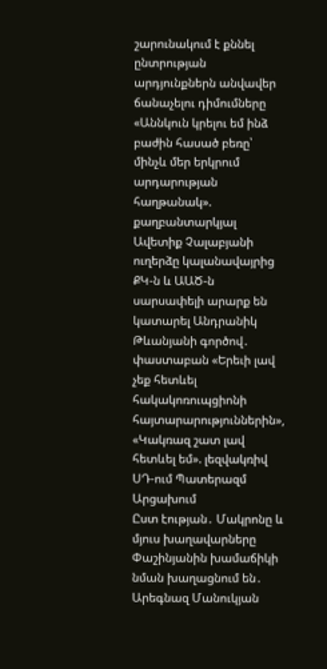շարունակում է քննել ընտրության արդյունքներն անվավեր ճանաչելու դիմումները «Աննկուն կրելու եմ ինձ բաժին հասած բեռը՝ մինչև մեր երկրում արդարության հաղթանակ». քաղբանտարկյալ Ավետիք Չալաբյանի ուղերձը կալանավայրից ՔԿ-ն և ԱԱԾ-ն սարսափելի արարք են կատարել Անդրանիկ Թևանյանի գործով․ փաստաբան «Երեւի լավ չեք հետևել հակակոռուպցիոնի հայտարարություններին», «Կակռազ շատ լավ հետևել եմ». լեզվակռիվ ՍԴ-ում Պատերազմ Արցախում
Ըստ էության․ Մակրոնը և մյուս խաղավարները Փաշինյանին խամաճիկի նման խաղացնում են․ Արեգնազ Մանուկյան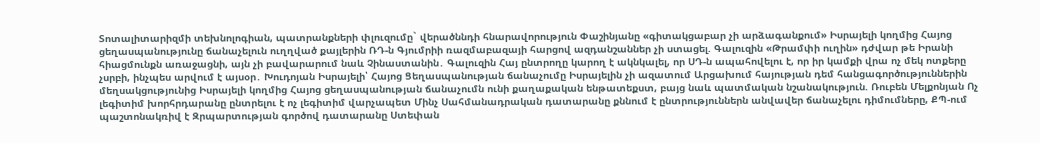Տոտալիտարիզմի տեխնոլոգիան, պատրանքների փլուզումը` վերածննդի հնարավորություն Փաշինյանը «գիտակցաբար չի արձագանքում» Իսրայելի կողմից Հայոց ցեղասպանությունը ճանաչելուն ուղղված քայլերին ՌԴ-ն Գյումրիի ռազմաբազայի հարցով ազդանշաններ չի ստացել. Գալուզին «Թրամփի ուղին» դժվար թե Իրանի հիացմունքն առաջացնի, այն չի բավարարում նաև Չինաստանին․ Գալուզին Հայ ընտրողը կարող է ակնկալել, որ ՍԴ-ն ապահովելու է, որ իր կամքի վրա ոչ մեկ ոտքերը չսրբի, ինչպես արվում է այսօր․ Խուդոյան Իսրայելի՝ Հայոց Ցեղասպանության ճանաչումը Իսրայելին չի ազատում Արցախում հայության դեմ հանցագործություններին մեղսակցությունից Իսրայելի կողմից Հայոց ցեղասպանության ճանաչումն ունի քաղաքական ենթատեքստ, բայց նաև պատմական նշանակություն. Ռուբեն Մելքոնյան Ոչ լեգիտիմ խորհրդարանը ընտրելու է ոչ լեգիտիմ վարչապետ Մինչ Սահմանադրական դատարանը քննում է ընտրություններն անվավեր ճանաչելու դիմումները, ՔՊ-ում պաշտոնակռիվ է Զրպարտության գործով դատարանը Ստեփան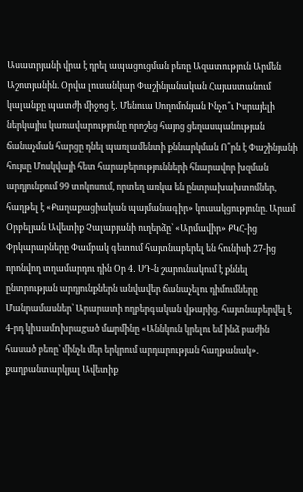Ասատրյանի վրա է դրել ապացուցման բեռը Ազատություն Արմեն Աշոտյանին. Օրվա լուսանկար Փաշինյանական Հայաստանում կալանքը պատժի միջոց է․ Մենուա Սողոմոնյան Ինչո՞ւ Իսրայելի ներկայիս կառավարությունը որոշեց հայոց ցեղասպանության ճանաչման հարցը դնել պառլամենտի քննարկման Ո՞րն է Փաշինյանի հույսը Մոսկվայի հետ հարաբերությունների հնարավոր խզման արդյունքում 99 տոկոսում, որտեղ առկա են ընտրախախտոմներ, հաղթել է «Քաղաքացիական պայմանագիր» կուսակցությունը. Արամ Օրբելյան Ավետիք Չալաբյանի ուղերձը՝ «Արմավիր» ՔԿՀ-ից Փրկարարները Փամբակ գետում հայտնաբերել են հունիսի 27-ից որոնվող տղամարդու դին Օր 4․ ՍԴ-ն շարունակում է քննել ընտրության արդյունքներն անվավեր ճանաչելու դիմումները Մանրամասներ՝ Արարատի ողբերգական վթարից. հայտնաբերվել է 4-րդ կիuամnխրաgած մшրմինը «Աննկուն կրելու եմ ինձ բաժին հասած բեռը՝ մինչև մեր երկրում արդարության հաղթանակ». քաղբանտարկյալ Ավետիք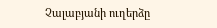Չալաբյանի ուղերձը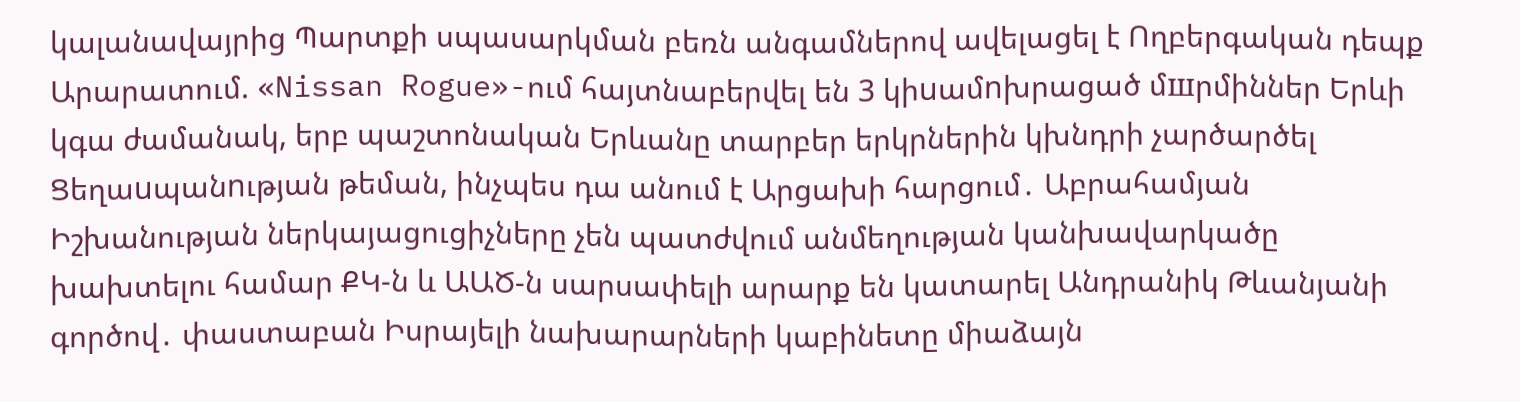կալանավայրից Պարտքի սպասարկման բեռն անգամներով ավելացել է Ողբերգական դեպք Արարատում. «Nissan Rogue»-ում հայտնաբերվել են 3 կիuամnխրացած մшրմիններ Երևի կգա ժամանակ, երբ պաշտոնական Երևանը տարբեր երկրներին կխնդրի չարծարծել Ցեղաuպանnւթյան թեման, ինչպես դա անում է Արցախի հարցում․ Աբրահամյան Իշխանության ներկայացուցիչները չեն պատժվում անմեղության կանխավարկածը խախտելու համար ՔԿ-ն և ԱԱԾ-ն սարսափելի արարք են կատարել Անդրանիկ Թևանյանի գործով․ փաստաբան Իսրայելի նախարարների կաբինետը միաձայն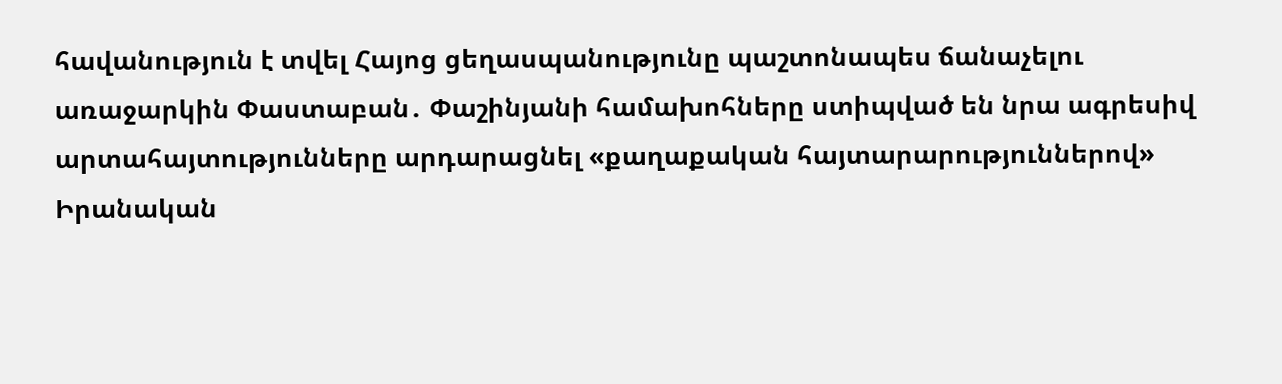հավանություն է տվել Հայոց ցեղասպանությունը պաշտոնապես ճանաչելու առաջարկին Փաստաբան․ Փաշինյանի համախոհները ստիպված են նրա ագրեսիվ արտահայտությունները արդարացնել «քաղաքական հայտարարություններով» Իրանական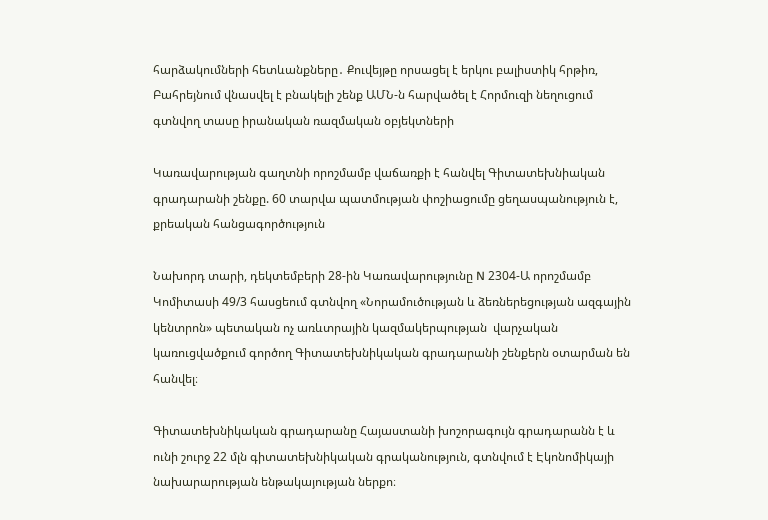հարձակումների հետևանքները․ Քուվեյթը որսացել է երկու բալիստիկ հրթիռ, Բահրեյնում վնասվել է բնակելի շենք ԱՄՆ-ն հարվածել է Հորմուզի նեղուցում գտնվող տասը իրանական ռազմական օբյեկտների

Կառավարության գաղտնի որոշմամբ վաճառքի է հանվել Գիտատեխնիական գրադարանի շենքը. 60 տարվա պատմության փոշիացումը ցեղասպանություն է, քրեական հանցագործություն

Նախորդ տարի, դեկտեմբերի 28-ին Կառավարությունը N 2304-Ա որոշմամբ   Կոմիտասի 49/3 հասցեում գտնվող «Նորամուծության և ձեռներեցության ազգային կենտրոն» պետական ոչ առևտրային կազմակերպության  վարչական կառուցվածքում գործող Գիտատեխնիկական գրադարանի շենքերն օտարման են  հանվել։

Գիտատեխնիկական գրադարանը Հայաստանի խոշորագույն գրադարանն է և ունի շուրջ 22 մլն գիտատեխնիկական գրականություն, գտնվում է Էկոնոմիկայի նախարարության ենթակայության ներքո։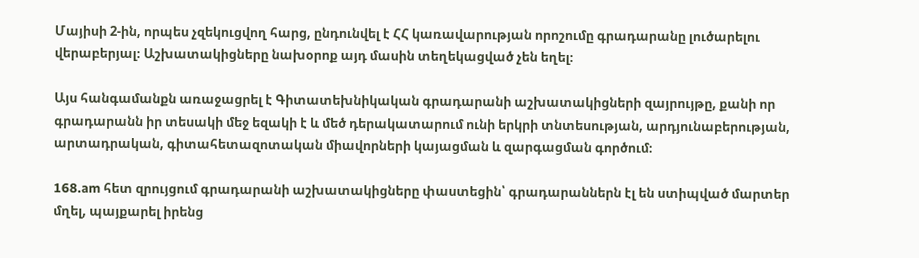Մայիսի 2-ին, որպես չզեկուցվող հարց, ընդունվել է ՀՀ կառավարության որոշումը գրադարանը լուծարելու վերաբերյալ։ Աշխատակիցները նախօրոք այդ մասին տեղեկացված չեն եղել։

Այս հանգամանքն առաջացրել է Գիտատեխնիկական գրադարանի աշխատակիցների զայրույթը, քանի որ գրադարանն իր տեսակի մեջ եզակի է և մեծ դերակատարում ունի երկրի տնտեսության, արդյունաբերության, արտադրական, գիտահետազոտական միավորների կայացման և զարգացման գործում։

168.am հետ զրույցում գրադարանի աշխատակիցները փաստեցին՝ գրադարաններն էլ են ստիպված մարտեր մղել, պայքարել իրենց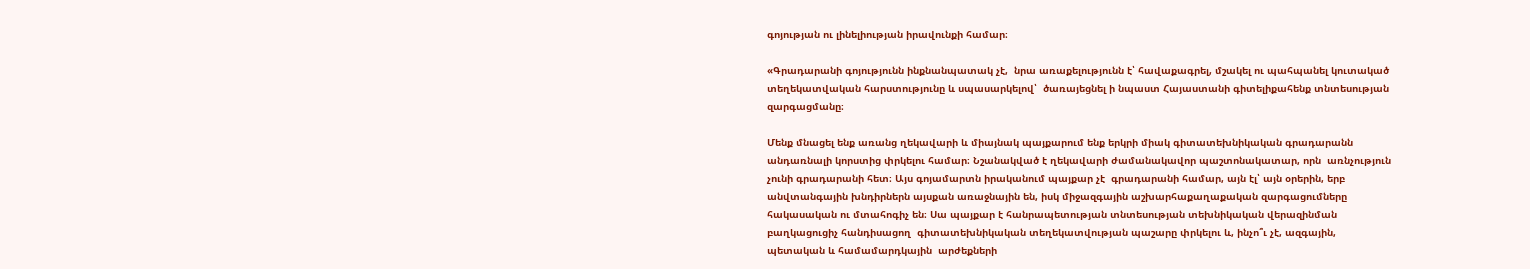գոյության ու լինելիության իրավունքի համար։

«Գրադարանի գոյությունն ինքնանպատակ չէ,  նրա առաքելությունն է՝ հավաքագրել, մշակել ու պահպանել կուտակած տեղեկատվական հարստությունը և սպասարկելով՝  ծառայեցնել ի նպաստ Հայաստանի գիտելիքահենք տնտեսության զարգացմանը։

Մենք մնացել ենք առանց ղեկավարի և միայնակ պայքարում ենք երկրի միակ գիտատեխնիկական գրադարանն անդառնալի կորստից փրկելու համար։ Նշանակված է ղեկավարի ժամանակավոր պաշտոնակատար, որն  առնչություն չունի գրադարանի հետ։ Այս գոյամարտն իրականում պայքար չէ  գրադարանի համար, այն էլ՝ այն օրերին, երբ անվտանգային խնդիրներն այսքան առաջնային են, իսկ միջազգային աշխարհաքաղաքական զարգացումները հակասական ու մտահոգիչ են։ Սա պայքար է հանրապետության տնտեսության տեխնիկական վերազինման բաղկացուցիչ հանդիսացող  գիտատեխնիկական տեղեկատվության պաշարը փրկելու և, ինչո՞ւ չէ, ազգային, պետական և համամարդկային  արժեքների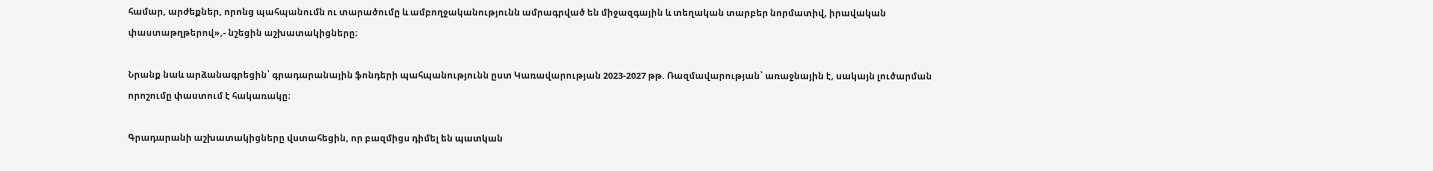համար, արժեքներ, որոնց պահպանումն ու տարածումը և ամբողջականությունն ամրագրված են միջազգային և տեղական տարբեր նորմատիվ, իրավական  փաստաթղթերով»,- նշեցին աշխատակիցները։

Նրանք նաև արձանագրեցին՝ գրադարանային ֆոնդերի պահպանությունն ըստ Կառավարության 2023-2027 թթ. Ռազմավարության՝ առաջնային է, սակայն լուծարման որոշումը փաստում է հակառակը։

Գրադարանի աշխատակիցները վստահեցին, որ բազմիցս դիմել են պատկան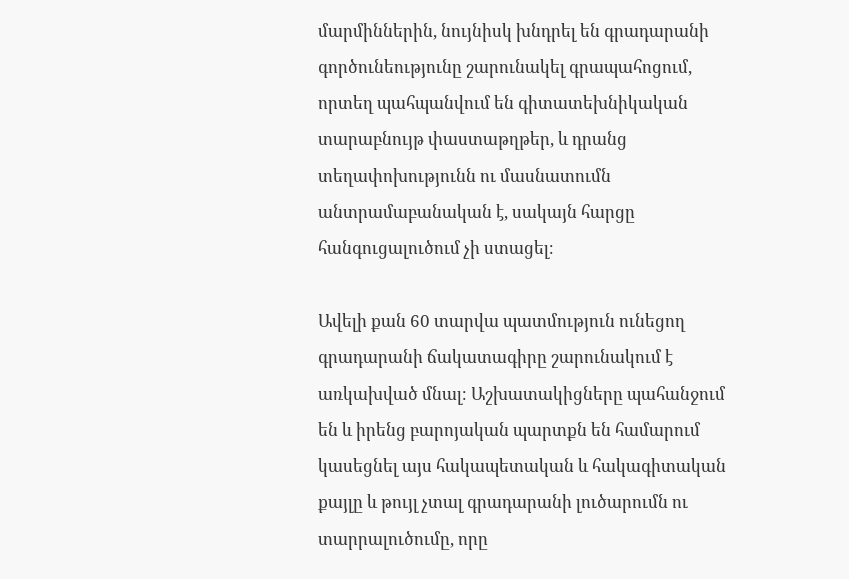մարմիններին, նույնիսկ խնդրել են գրադարանի գործունեությունը շարունակել գրապահոցում, որտեղ պահպանվում են գիտատեխնիկական տարաբնույթ փաստաթղթեր, և դրանց տեղափոխությունն ու մասնատումն անտրամաբանական է, սակայն հարցը հանգուցալուծում չի ստացել։

Ավելի քան 60 տարվա պատմություն ունեցող գրադարանի ճակատագիրը շարունակում է առկախված մնալ։ Աշխատակիցները պահանջում են և իրենց բարոյական պարտքն են համարում կասեցնել այս հակապետական և հակագիտական քայլը և թույլ չտալ գրադարանի լուծարումն ու տարրալուծումը, որը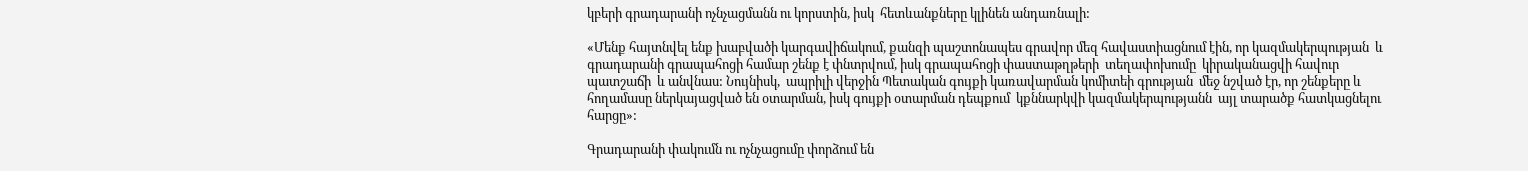կբերի գրադարանի ոչնչացմանն ու կորստին, իսկ  հետևանքները կլինեն անդառնալի:

«Մենք հայտնվել ենք խաբվածի կարգավիճակում, քանզի պաշտոնապես գրավոր մեզ հավաստիացնում էին, որ կազմակերպության  և գրադարանի գրապահոցի համար շենք է փնտրվում, իսկ գրապահոցի փաստաթղթերի  տեղափոխումը  կիրականացվի հավուր պատշաճի  և անվնաս: Նույնիսկ,  ապրիլի վերջին Պետական գույքի կառավարման կոմիտեի գրության  մեջ նշված էր, որ շենքերը և հողամասը ներկայացված են օտարման, իսկ գույքի օտարման դեպքում  կքննարկվի կազմակերպությանն  այլ տարածք հատկացնելու հարցը»:

Գրադարանի փակումն ու ոչնչացումը փորձում են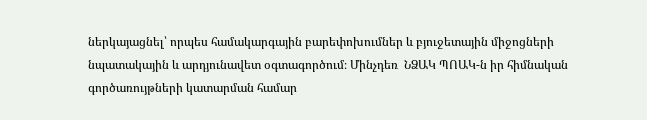ներկայացնել՝ որպես համակարգային բարեփոխումներ և բյուջետային միջոցների նպատակային և արդյունավետ օգտագործում։ Մինչդեռ  ՆՁԱԿ ՊՈԱԿ-ն իր հիմնական գործառույթների կատարման համար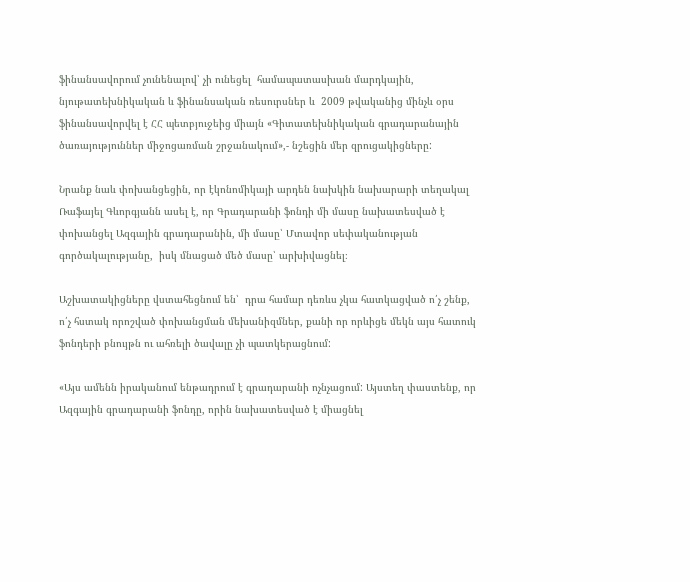ֆինանսավորում չունենալով՝ չի ունեցել  համապատասխան մարդկային, նյութատեխնիկական և ֆինանսական ռեսուրսներ և  2009 թվականից մինչև օրս  ֆինանսավորվել է ՀՀ պետբյուջեից միայն «Գիտատեխնիկական գրադարանային ծառայություններ միջոցառման շրջանակում»,- նշեցին մեր զրուցակիցները:

Նրանք նաև փոխանցեցին, որ էկոնոմիկայի արդեն նախկին նախարարի տեղակալ  Ռաֆայել Գևորգյանն ասել է, որ Գրադարանի ֆոնդի մի մասը նախատեսված է փոխանցել Ազգային գրադարանին, մի մասը՝ Մտավոր սեփականության գործակալությանը,  իսկ մնացած մեծ մասը՝ արխիվացնել։

Աշխատակիցները վստահեցնում են՝  դրա համար դեռևս չկա հատկացված ո՛չ շենք, ո՛չ հստակ որոշված փոխանցման մեխանիզմներ, քանի որ որևիցե մեկն այս հատուկ ֆոնդերի բնույթն ու ահռելի ծավալը չի պատկերացնում:

«Այս ամենն իրականում ենթադրում է գրադարանի ոչնչացում: Այստեղ փաստենք, որ Ազգային գրադարանի ֆոնդը, որին նախատեսված է միացնել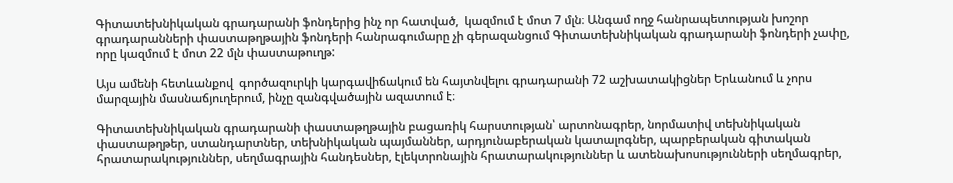Գիտատեխնիկական գրադարանի ֆոնդերից ինչ որ հատված,  կազմում է մոտ 7 մլն։ Անգամ ողջ հանրապետության խոշոր գրադարանների փաստաթղթային ֆոնդերի հանրագումարը չի գերազանցում Գիտատեխնիկական գրադարանի ֆոնդերի չափը, որը կազմում է մոտ 22 մլն փաստաթուղթ:

Այս ամենի հետևանքով  գործազուրկի կարգավիճակում են հայտնվելու գրադարանի 72 աշխատակիցներ Երևանում և չորս մարզային մասնաճյուղերում, ինչը զանգվածային ազատում է։

Գիտատեխնիկական գրադարանի փաստաթղթային բացառիկ հարստության՝ արտոնագրեր, նորմատիվ տեխնիկական փաստաթղթեր, ստանդարտներ, տեխնիկական պայմաններ, արդյունաբերական կատալոգներ, պարբերական գիտական հրատարակություններ, սեղմագրային հանդեսներ, էլեկտրոնային հրատարակություններ և ատենախոսությունների սեղմագրեր,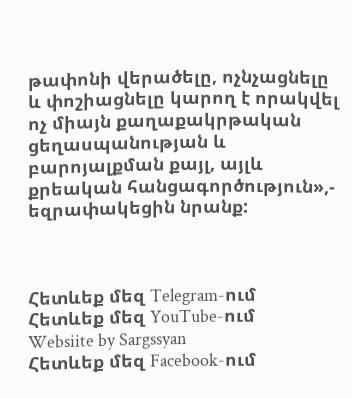թափոնի վերածելը, ոչնչացնելը և փոշիացնելը կարող է որակվել ոչ միայն քաղաքակրթական ցեղասպանության և բարոյալքման քայլ, այլև քրեական հանցագործություն»,-  եզրափակեցին նրանք:



Հետևեք մեզ Telegram-ում
Հետևեք մեզ YouTube-ում
Websiite by Sargssyan
Հետևեք մեզ Facebook-ում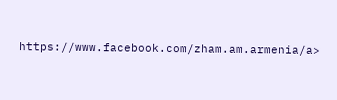https://www.facebook.com/zham.am.armenia/a>